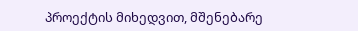პროექტის მიხედვით, მშენებარე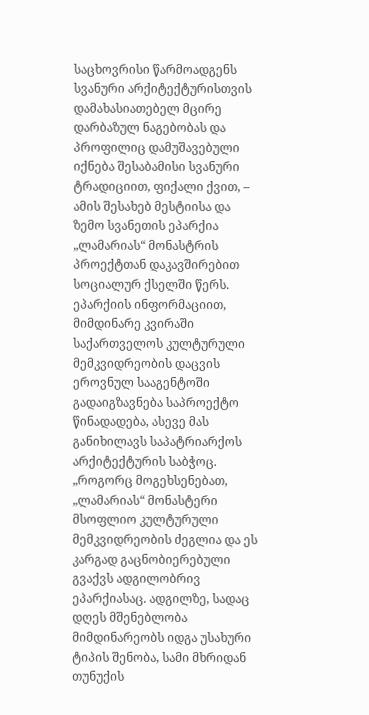საცხოვრისი წარმოადგენს სვანური არქიტექტურისთვის დამახასიათებელ მცირე დარბაზულ ნაგებობას და პროფილიც დამუშავებული იქნება შესაბამისი სვანური ტრადიციით, ფიქალი ქვით, – ამის შესახებ მესტიისა და ზემო სვანეთის ეპარქია „ლამარიას“ მონასტრის პროექტთან დაკავშირებით სოციალურ ქსელში წერს.
ეპარქიის ინფორმაციით, მიმდინარე კვირაში საქართველოს კულტურული მემკვიდრეობის დაცვის ეროვნულ სააგენტოში გადაიგზავნება საპროექტო წინადადება, ასევე მას განიხილავს საპატრიარქოს არქიტექტურის საბჭოც.
„როგორც მოგეხსენებათ, „ლამარიას“ მონასტერი მსოფლიო კულტურული მემკვიდრეობის ძეგლია და ეს კარგად გაცნობიერებული გვაქვს ადგილობრივ ეპარქიასაც. ადგილზე, სადაც დღეს მშენებლობა მიმდინარეობს იდგა უსახური ტიპის შენობა, სამი მხრიდან თუნუქის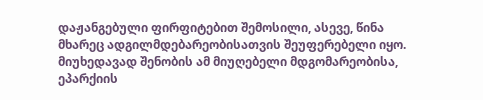დაჟანგებული ფირფიტებით შემოსილი, ასევე, წინა მხარეც ადგილმდებარეობისათვის შეუფერებელი იყო.
მიუხედავად შენობის ამ მიუღებელი მდგომარეობისა, ეპარქიის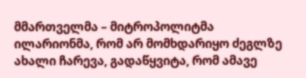მმართველმა – მიტროპოლიტმა ილარიონმა, რომ არ მომხდარიყო ძეგლზე ახალი ჩარევა, გადაწყვიტა, რომ ამავე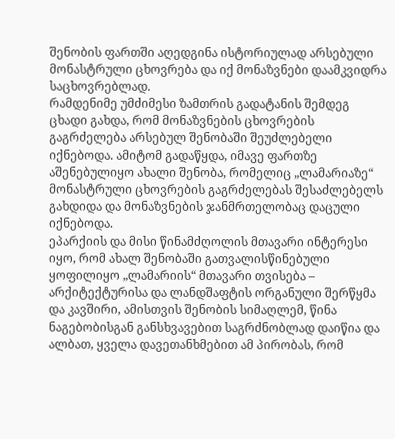შენობის ფართში აღედგინა ისტორიულად არსებული მონასტრული ცხოვრება და იქ მონაზვნები დაამკვიდრა საცხოვრებლად.
რამდენიმე უმძიმესი ზამთრის გადატანის შემდეგ ცხადი გახდა, რომ მონაზვნების ცხოვრების გაგრძელება არსებულ შენობაში შეუძლებელი იქნებოდა. ამიტომ გადაწყდა, იმავე ფართზე აშენებულიყო ახალი შენობა, რომელიც „ლამარიაზე“ მონასტრული ცხოვრების გაგრძელებას შესაძლებელს გახდიდა და მონაზვნების ჯანმრთელობაც დაცული იქნებოდა.
ეპარქიის და მისი წინამძღოლის მთავარი ინტერესი იყო, რომ ახალ შენობაში გათვალისწინებული ყოფილიყო „ლამარიის“ მთავარი თვისება – არქიტექტურისა და ლანდშაფტის ორგანული შერწყმა და კავშირი, ამისთვის შენობის სიმაღლემ, წინა ნაგებობისგან განსხვავებით საგრძნობლად დაიწია და ალბათ, ყველა დავეთანხმებით ამ პირობას, რომ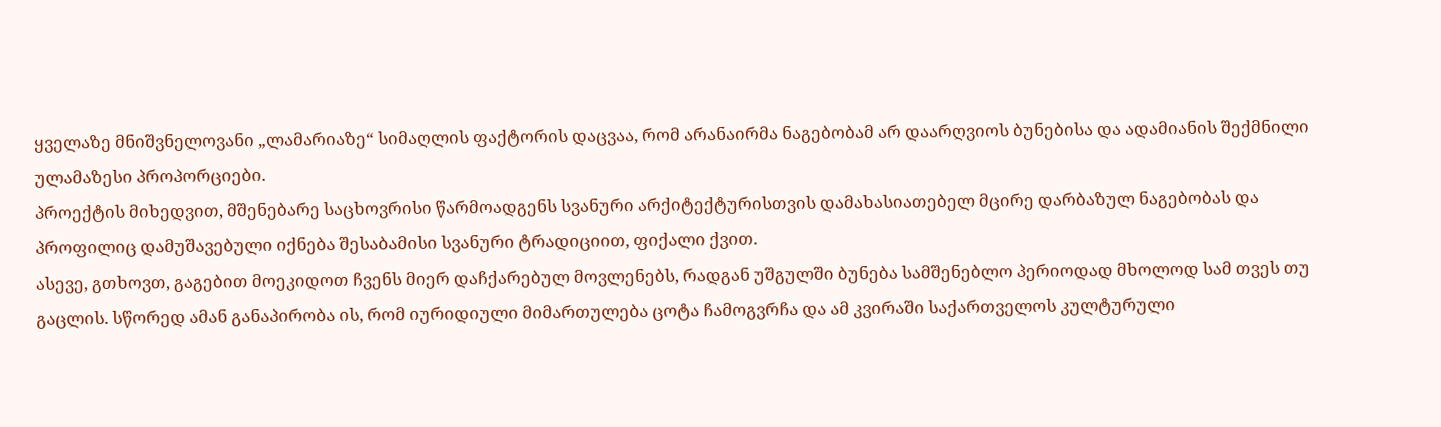ყველაზე მნიშვნელოვანი „ლამარიაზე“ სიმაღლის ფაქტორის დაცვაა, რომ არანაირმა ნაგებობამ არ დაარღვიოს ბუნებისა და ადამიანის შექმნილი ულამაზესი პროპორციები.
პროექტის მიხედვით, მშენებარე საცხოვრისი წარმოადგენს სვანური არქიტექტურისთვის დამახასიათებელ მცირე დარბაზულ ნაგებობას და პროფილიც დამუშავებული იქნება შესაბამისი სვანური ტრადიციით, ფიქალი ქვით.
ასევე, გთხოვთ, გაგებით მოეკიდოთ ჩვენს მიერ დაჩქარებულ მოვლენებს, რადგან უშგულში ბუნება სამშენებლო პერიოდად მხოლოდ სამ თვეს თუ გაცლის. სწორედ ამან განაპირობა ის, რომ იურიდიული მიმართულება ცოტა ჩამოგვრჩა და ამ კვირაში საქართველოს კულტურული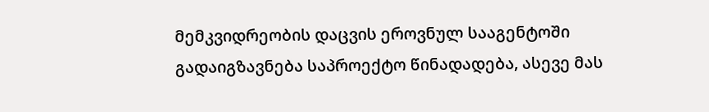მემკვიდრეობის დაცვის ეროვნულ სააგენტოში გადაიგზავნება საპროექტო წინადადება, ასევე მას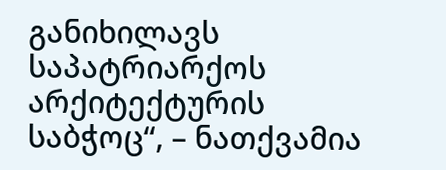განიხილავს საპატრიარქოს არქიტექტურის საბჭოც“, – ნათქვამია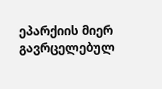ეპარქიის მიერ გავრცელებულ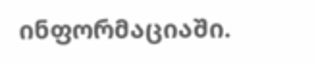ინფორმაციაში.